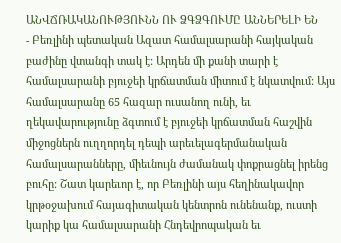ԱՆՎՃՌԱԿԱՆՈՒԹՅՈՒՆՆ ՈՒ ՁԳՁԳՈՒՄԸ ԱՆՆԵՐԵԼԻ ԵՆ
- Բեռլինի պետական Ազատ համալսարանի հայկական բաժինը վտանգի տակ է: Արդեն մի քանի տարի է համալսարանի բյուջեի կրճատման միտում է նկատվում: Այս համալսարանը 65 հազար ուսանող ունի, եւ ղեկավարությունը ձգտում է բյուջեի կրճատման հաշվին միջոցներն ուղղորդել դեպի արեւելագերմանական համալսարանները, միեւնույն ժամանակ փոքրացնել իրենց բուհը: Շատ կարեւոր է, որ Բեռլինի այս հեղինակավոր կրթօջախում հայագիտական կենտրոն ունենանք, ուստի կարիք կա համալսարանի Հնդեվրոպական եւ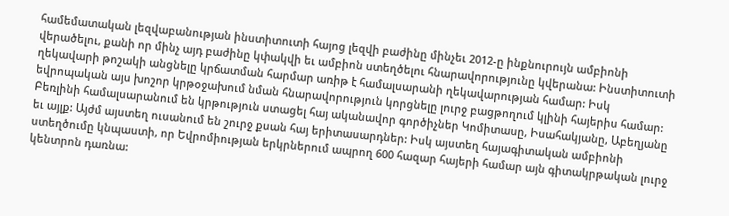համեմատական լեզվաբանության ինստիտուտի հայոց լեզվի բաժինը մինչեւ 2012-ը ինքնուրույն ամբիոնի վերածելու, քանի որ մինչ այդ բաժինը կփակվի եւ ամբիոն ստեղծելու հնարավորությունը կվերանա: Ինստիտուտի ղեկավարի թոշակի անցնելը կրճատման հարմար առիթ է համալսարանի ղեկավարության համար: Իսկ եվրոպական այս խոշոր կրթօջախում նման հնարավորություն կորցնելը լուրջ բացթողում կլինի հայերիս համար: Բեռլինի համալսարանում են կրթություն ստացել հայ ականավոր գործիչներ Կոմիտասը, Իսահակյանը, Աբեղյանը եւ այլք: Այժմ այստեղ ուսանում են շուրջ քսան հայ երիտասարդներ: Իսկ այստեղ հայագիտական ամբիոնի ստեղծումը կնպաստի, որ Եվրոմիության երկրներում ապրող 600 հազար հայերի համար այն գիտակրթական լուրջ կենտրոն դառնա: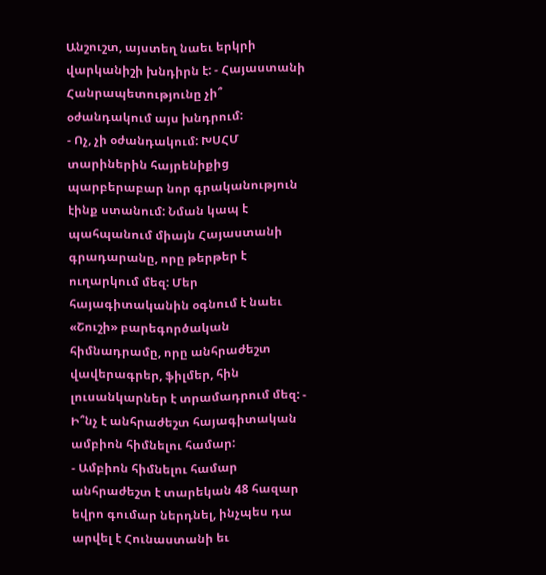Անշուշտ, այստեղ նաեւ երկրի վարկանիշի խնդիրն է: - Հայաստանի Հանրապետությունը չի՞ օժանդակում այս խնդրում:
- Ոչ, չի օժանդակում: ԽՍՀՄ տարիներին հայրենիքից պարբերաբար նոր գրականություն էինք ստանում: Նման կապ է պահպանում միայն Հայաստանի գրադարանը, որը թերթեր է ուղարկում մեզ: Մեր հայագիտականին օգնում է նաեւ «Շուշի» բարեգործական հիմնադրամը, որը անհրաժեշտ վավերագրեր, ֆիլմեր, հին լուսանկարներ է տրամադրում մեզ: - Ի՞նչ է անհրաժեշտ հայագիտական ամբիոն հիմնելու համար:
- Ամբիոն հիմնելու համար անհրաժեշտ է տարեկան 48 հազար եվրո գումար ներդնել, ինչպես դա արվել է Հունաստանի եւ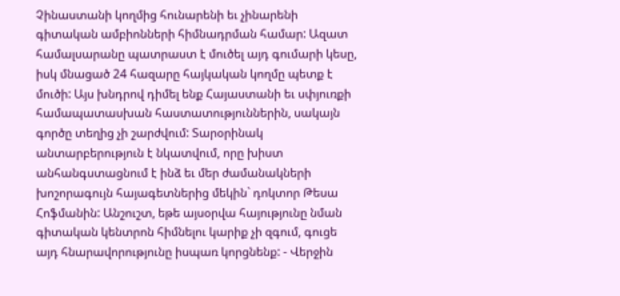Չինաստանի կողմից հունարենի եւ չինարենի գիտական ամբիոնների հիմնադրման համար: Ազատ համալսարանը պատրաստ է մուծել այդ գումարի կեսը, իսկ մնացած 24 հազարը հայկական կողմը պետք է մուծի: Այս խնդրով դիմել ենք Հայաստանի եւ սփյուռքի համապատասխան հաստատություններին, սակայն գործը տեղից չի շարժվում: Տարօրինակ անտարբերություն է նկատվում, որը խիստ անհանգստացնում է ինձ եւ մեր ժամանակների խոշորագույն հայագետներից մեկին` դոկտոր Թեսա Հոֆմանին: Անշուշտ, եթե այսօրվա հայությունը նման գիտական կենտրոն հիմնելու կարիք չի զգում, գուցե այդ հնարավորությունը իսպառ կորցնենք: - Վերջին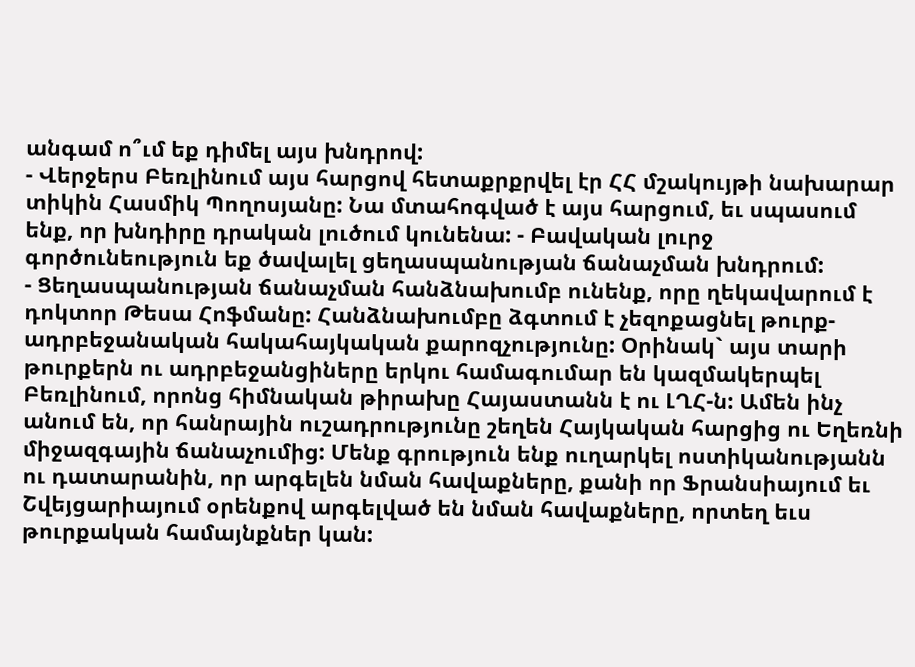անգամ ո՞ւմ եք դիմել այս խնդրով:
- Վերջերս Բեռլինում այս հարցով հետաքրքրվել էր ՀՀ մշակույթի նախարար տիկին Հասմիկ Պողոսյանը: Նա մտահոգված է այս հարցում, եւ սպասում ենք, որ խնդիրը դրական լուծում կունենա: - Բավական լուրջ գործունեություն եք ծավալել ցեղասպանության ճանաչման խնդրում:
- Ցեղասպանության ճանաչման հանձնախումբ ունենք, որը ղեկավարում է դոկտոր Թեսա Հոֆմանը: Հանձնախումբը ձգտում է չեզոքացնել թուրք-ադրբեջանական հակահայկական քարոզչությունը: Օրինակ` այս տարի թուրքերն ու ադրբեջանցիները երկու համագումար են կազմակերպել Բեռլինում, որոնց հիմնական թիրախը Հայաստանն է ու ԼՂՀ-ն: Ամեն ինչ անում են, որ հանրային ուշադրությունը շեղեն Հայկական հարցից ու Եղեռնի միջազգային ճանաչումից: Մենք գրություն ենք ուղարկել ոստիկանությանն ու դատարանին, որ արգելեն նման հավաքները, քանի որ Ֆրանսիայում եւ Շվեյցարիայում օրենքով արգելված են նման հավաքները, որտեղ եւս թուրքական համայնքներ կան: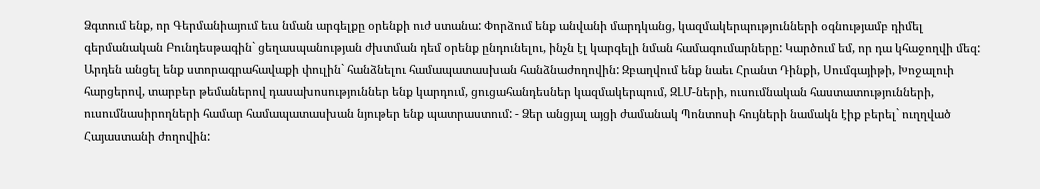Ձգտում ենք, որ Գերմանիայում եւս նման արգելքը օրենքի ուժ ստանա: Փորձում ենք անվանի մարդկանց, կազմակերպությունների օգնությամբ դիմել գերմանական Բունդեսթագին` ցեղասպանության ժխտման դեմ օրենք ընդունելու, ինչն էլ կարգելի նման համագումարները: Կարծում եմ, որ դա կհաջողվի մեզ: Արդեն անցել ենք ստորագրահավաքի փուլին` հանձնելու համապատասխան հանձնաժողովին: Զբաղվում ենք նաեւ Հրանտ Դինքի, Սումգայիթի, Խոջալուի հարցերով, տարբեր թեմաներով դասախոսություններ ենք կարդում, ցուցահանդեսներ կազմակերպում, ԶԼՄ-ների, ուսումնական հաստատությունների, ուսումնասիրողների համար համապատասխան նյութեր ենք պատրաստում: - Ձեր անցյալ այցի ժամանակ Պոնտոսի հույների նամակն էիք բերել` ուղղված Հայաստանի ժողովին: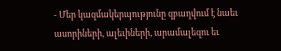- Մեր կազմակերպությունը զբաղվում է նաեւ ասորիների, ալեւիների, արամալեզու եւ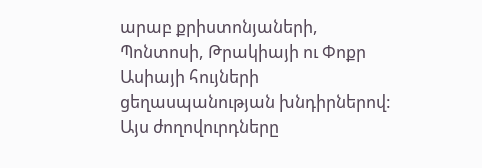արաբ քրիստոնյաների, Պոնտոսի, Թրակիայի ու Փոքր Ասիայի հույների ցեղասպանության խնդիրներով: Այս ժողովուրդները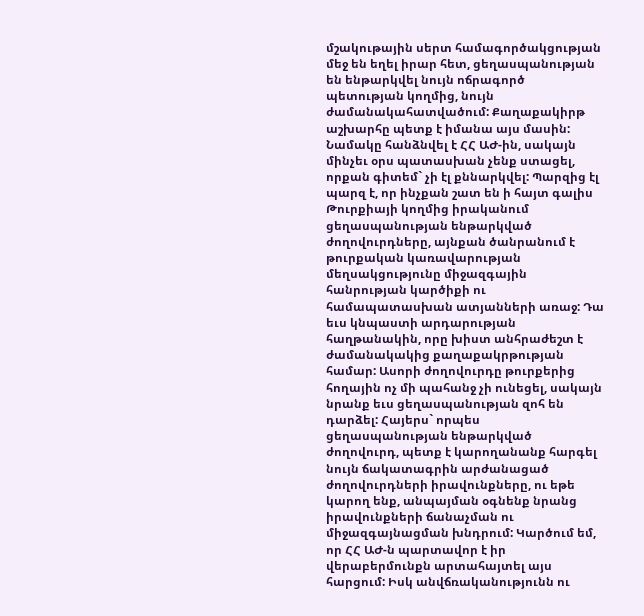մշակութային սերտ համագործակցության մեջ են եղել իրար հետ, ցեղասպանության են ենթարկվել նույն ոճրագործ պետության կողմից, նույն ժամանակահատվածում: Քաղաքակիրթ աշխարհը պետք է իմանա այս մասին: Նամակը հանձնվել է ՀՀ ԱԺ-ին, սակայն մինչեւ օրս պատասխան չենք ստացել, որքան գիտեմ` չի էլ քննարկվել: Պարզից էլ պարզ է, որ ինչքան շատ են ի հայտ գալիս Թուրքիայի կողմից իրականում ցեղասպանության ենթարկված ժողովուրդները, այնքան ծանրանում է թուրքական կառավարության մեղսակցությունը միջազգային հանրության կարծիքի ու համապատասխան ատյանների առաջ: Դա եւս կնպաստի արդարության հաղթանակին, որը խիստ անհրաժեշտ է ժամանակակից քաղաքակրթության համար: Ասորի ժողովուրդը թուրքերից հողային ոչ մի պահանջ չի ունեցել, սակայն նրանք եւս ցեղասպանության զոհ են դարձել: Հայերս` որպես ցեղասպանության ենթարկված ժողովուրդ, պետք է կարողանանք հարգել նույն ճակատագրին արժանացած ժողովուրդների իրավունքները, ու եթե կարող ենք, անպայման օգնենք նրանց իրավունքների ճանաչման ու միջազգայնացման խնդրում: Կարծում եմ, որ ՀՀ ԱԺ-ն պարտավոր է իր վերաբերմունքն արտահայտել այս հարցում: Իսկ անվճռականությունն ու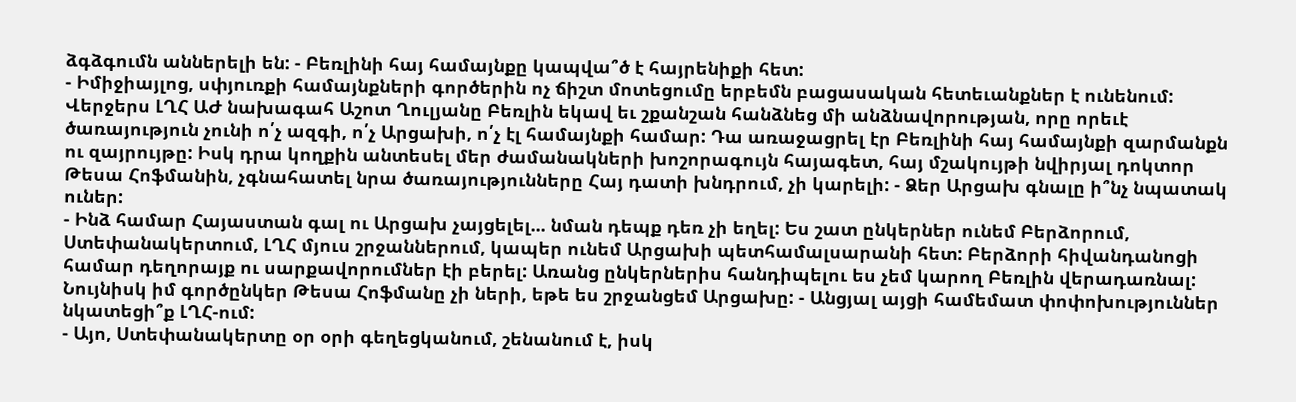ձգձգումն աններելի են: - Բեռլինի հայ համայնքը կապվա՞ծ է հայրենիքի հետ:
- Իմիջիայլոց, սփյուռքի համայնքների գործերին ոչ ճիշտ մոտեցումը երբեմն բացասական հետեւանքներ է ունենում: Վերջերս ԼՂՀ ԱԺ նախագահ Աշոտ Ղուլյանը Բեռլին եկավ եւ շքանշան հանձնեց մի անձնավորության, որը որեւէ ծառայություն չունի ո՛չ ազգի, ո՛չ Արցախի, ո՛չ էլ համայնքի համար: Դա առաջացրել էր Բեռլինի հայ համայնքի զարմանքն ու զայրույթը: Իսկ դրա կողքին անտեսել մեր ժամանակների խոշորագույն հայագետ, հայ մշակույթի նվիրյալ դոկտոր Թեսա Հոֆմանին, չգնահատել նրա ծառայությունները Հայ դատի խնդրում, չի կարելի: - Ձեր Արցախ գնալը ի՞նչ նպատակ ուներ:
- Ինձ համար Հայաստան գալ ու Արցախ չայցելել... նման դեպք դեռ չի եղել: Ես շատ ընկերներ ունեմ Բերձորում, Ստեփանակերտում, ԼՂՀ մյուս շրջաններում, կապեր ունեմ Արցախի պետհամալսարանի հետ: Բերձորի հիվանդանոցի համար դեղորայք ու սարքավորումներ էի բերել: Առանց ընկերներիս հանդիպելու ես չեմ կարող Բեռլին վերադառնալ: Նույնիսկ իմ գործընկեր Թեսա Հոֆմանը չի ների, եթե ես շրջանցեմ Արցախը: - Անցյալ այցի համեմատ փոփոխություններ նկատեցի՞ք ԼՂՀ-ում:
- Այո, Ստեփանակերտը օր օրի գեղեցկանում, շենանում է, իսկ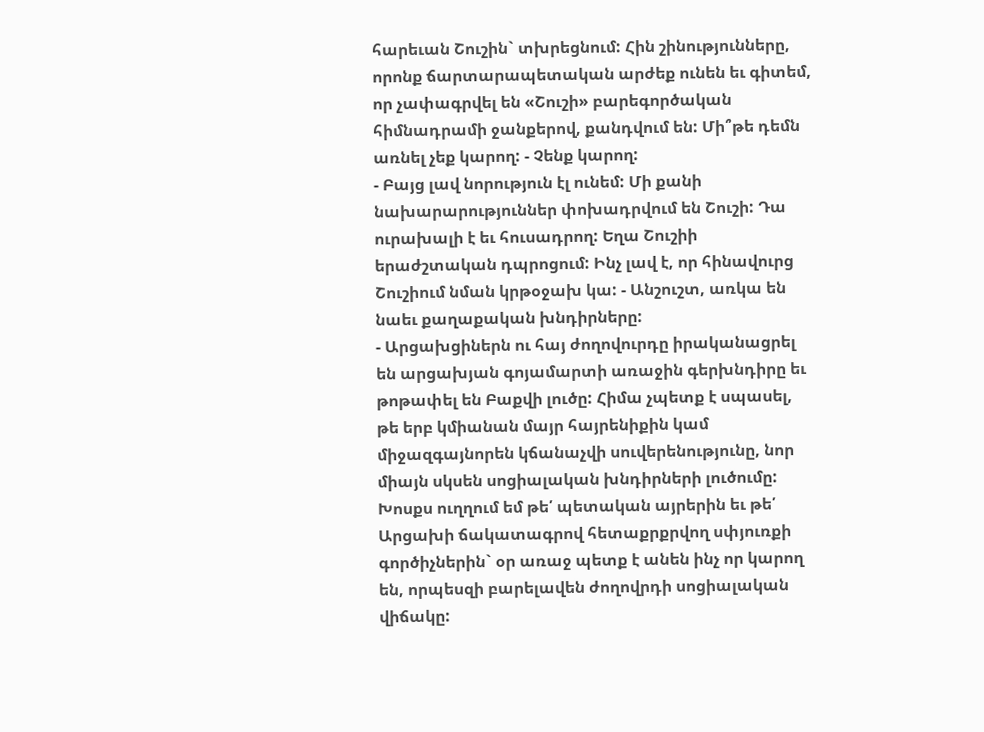հարեւան Շուշին` տխրեցնում: Հին շինությունները, որոնք ճարտարապետական արժեք ունեն եւ գիտեմ, որ չափագրվել են «Շուշի» բարեգործական հիմնադրամի ջանքերով, քանդվում են: Մի՞թե դեմն առնել չեք կարող: - Չենք կարող:
- Բայց լավ նորություն էլ ունեմ: Մի քանի նախարարություններ փոխադրվում են Շուշի: Դա ուրախալի է եւ հուսադրող: Եղա Շուշիի երաժշտական դպրոցում: Ինչ լավ է, որ հինավուրց Շուշիում նման կրթօջախ կա: - Անշուշտ, առկա են նաեւ քաղաքական խնդիրները:
- Արցախցիներն ու հայ ժողովուրդը իրականացրել են արցախյան գոյամարտի առաջին գերխնդիրը եւ թոթափել են Բաքվի լուծը: Հիմա չպետք է սպասել, թե երբ կմիանան մայր հայրենիքին կամ միջազգայնորեն կճանաչվի սուվերենությունը, նոր միայն սկսեն սոցիալական խնդիրների լուծումը: Խոսքս ուղղում եմ թե՛ պետական այրերին եւ թե՛ Արցախի ճակատագրով հետաքրքրվող սփյուռքի գործիչներին` օր առաջ պետք է անեն ինչ որ կարող են, որպեսզի բարելավեն ժողովրդի սոցիալական վիճակը: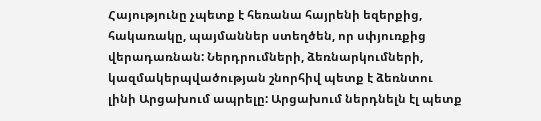Հայությունը չպետք է հեռանա հայրենի եզերքից, հակառակը, պայմաններ ստեղծեն, որ սփյուռքից վերադառնան: Ներդրումների, ձեռնարկումների, կազմակերպվածության շնորհիվ պետք է ձեռնտու լինի Արցախում ապրելը: Արցախում ներդնելն էլ պետք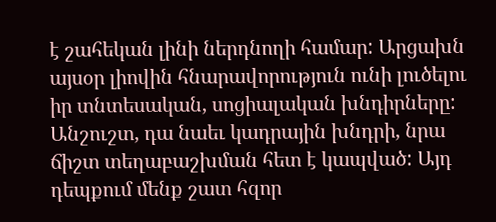է շահեկան լինի ներդնողի համար: Արցախն այսօր լիովին հնարավորություն ունի լուծելու իր տնտեսական, սոցիալական խնդիրները: Անշուշտ, դա նաեւ կադրային խնդրի, նրա ճիշտ տեղաբաշխման հետ է կապված: Այդ դեպքում մենք շատ հզոր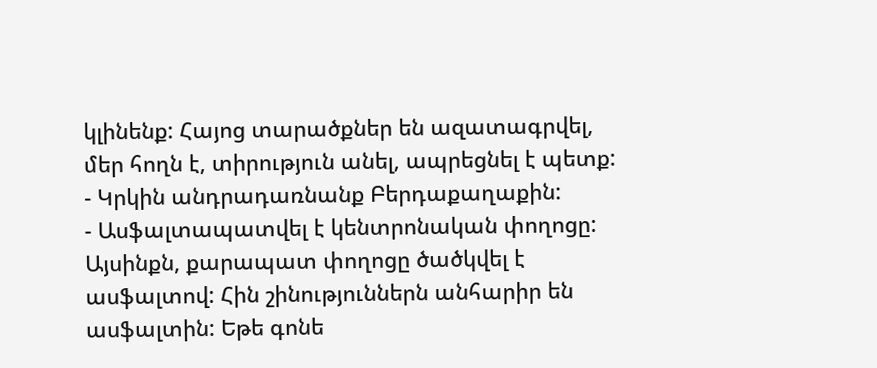կլինենք: Հայոց տարածքներ են ազատագրվել, մեր հողն է, տիրություն անել, ապրեցնել է պետք: - Կրկին անդրադառնանք Բերդաքաղաքին:
- Ասֆալտապատվել է կենտրոնական փողոցը: Այսինքն, քարապատ փողոցը ծածկվել է ասֆալտով: Հին շինություններն անհարիր են ասֆալտին: Եթե գոնե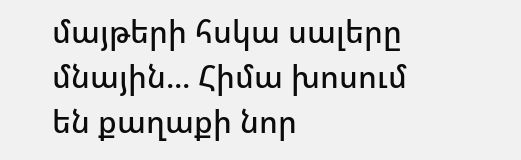մայթերի հսկա սալերը մնային... Հիմա խոսում են քաղաքի նոր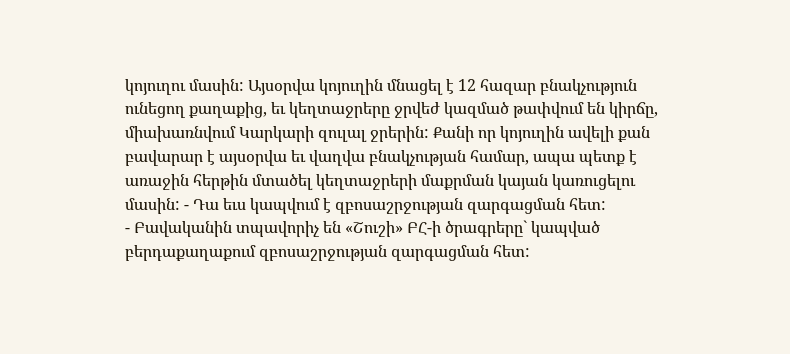կոյուղու մասին: Այսօրվա կոյուղին մնացել է 12 հազար բնակչություն ունեցող քաղաքից, եւ կեղտաջրերը ջրվեժ կազմած թափվում են կիրճը, միախառնվում Կարկարի զուլալ ջրերին: Քանի որ կոյուղին ավելի քան բավարար է այսօրվա եւ վաղվա բնակչության համար, ապա պետք է առաջին հերթին մտածել կեղտաջրերի մաքրման կայան կառուցելու մասին: - Դա եւս կապվում է զբոսաշրջության զարգացման հետ:
- Բավականին տպավորիչ են «Շուշի» ԲՀ-ի ծրագրերը` կապված բերդաքաղաքում զբոսաշրջության զարգացման հետ: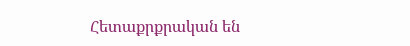Հետաքրքրական են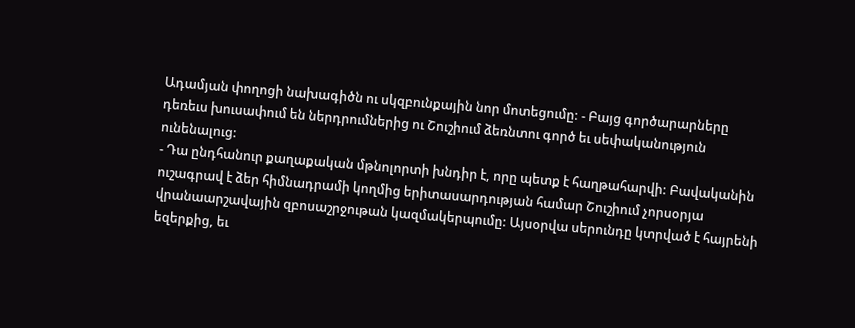Ադամյան փողոցի նախագիծն ու սկզբունքային նոր մոտեցումը: - Բայց գործարարները դեռեւս խուսափում են ներդրումներից ու Շուշիում ձեռնտու գործ եւ սեփականություն ունենալուց:
- Դա ընդհանուր քաղաքական մթնոլորտի խնդիր է, որը պետք է հաղթահարվի: Բավականին ուշագրավ է ձեր հիմնադրամի կողմից երիտասարդության համար Շուշիում չորսօրյա վրանաարշավային զբոսաշրջութան կազմակերպումը: Այսօրվա սերունդը կտրված է հայրենի եզերքից, եւ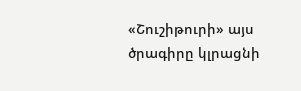«Շուշիթուրի» այս ծրագիրը կլրացնի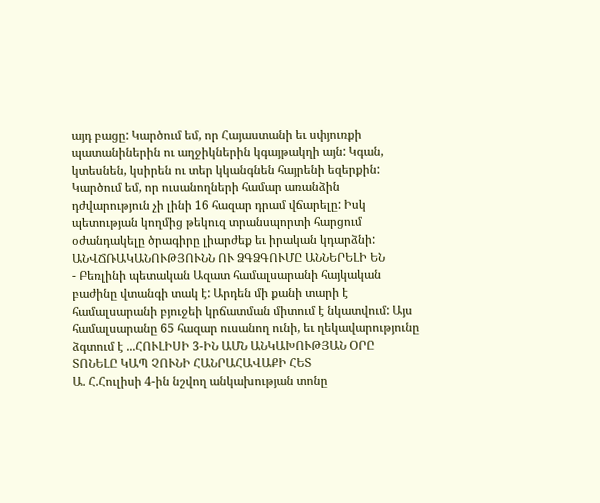այդ բացը: Կարծում եմ, որ Հայաստանի եւ սփյուռքի պատանիներին ու աղջիկներին կգայթակղի այն: Կգան, կտեսնեն, կսիրեն ու տեր կկանգնեն հայրենի եզերքին: Կարծում եմ, որ ուսանողների համար առանձին դժվարություն չի լինի 16 հազար դրամ վճարելը: Իսկ պետության կողմից թեկուզ տրանսպորտի հարցում օժանդակելը ծրագիրը լիարժեք եւ իրական կդարձնի:
ԱՆՎՃՌԱԿԱՆՈՒԹՅՈՒՆՆ ՈՒ ՁԳՁԳՈՒՄԸ ԱՆՆԵՐԵԼԻ ԵՆ
- Բեռլինի պետական Ազատ համալսարանի հայկական բաժինը վտանգի տակ է: Արդեն մի քանի տարի է համալսարանի բյուջեի կրճատման միտում է նկատվում: Այս համալսարանը 65 հազար ուսանող ունի, եւ ղեկավարությունը ձգտում է ...ՀՈՒԼԻՍԻ 3-ԻՆ ԱՄՆ ԱՆԿԱԽՈՒԹՅԱՆ ՕՐԸ ՏՈՆԵԼԸ ԿԱՊ ՉՈՒՆԻ ՀԱՆՐԱՀԱՎԱՔԻ ՀԵՏ
Ա. Հ.Հուլիսի 4-ին նշվող անկախության տոնը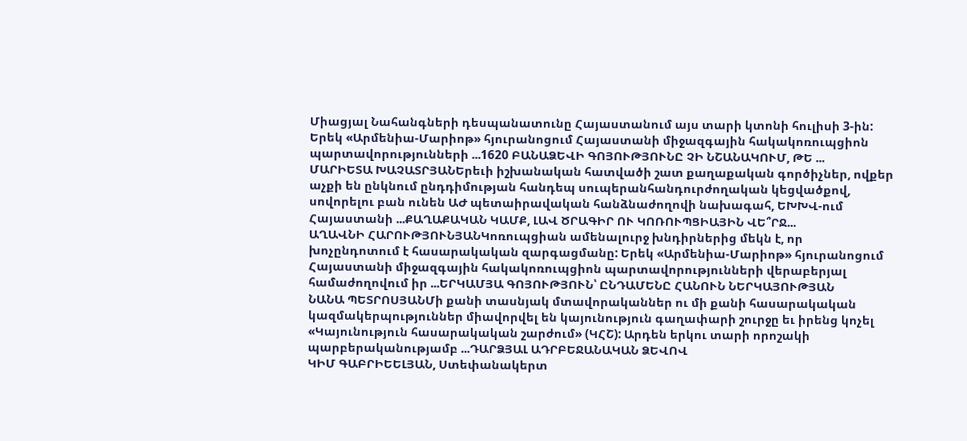Միացյալ Նահանգների դեսպանատունը Հայաստանում այս տարի կտոնի հուլիսի 3-ին: Երեկ «Արմենիա-Մարիոթ» հյուրանոցում Հայաստանի միջազգային հակակոռուպցիոն պարտավորությունների ...1620 ԲԱՆԱՁԵՎԻ ԳՈՅՈՒԹՅՈՒՆԸ ՉԻ ՆՇԱՆԱԿՈՒՄ, ԹԵ ...
ՄԱՐԻԵՏԱ ԽԱՉԱՏՐՅԱՆԵրեւի իշխանական հատվածի շատ քաղաքական գործիչներ, ովքեր աչքի են ընկնում ընդդիմության հանդեպ սուպերանհանդուրժողական կեցվածքով, սովորելու բան ունեն ԱԺ պետաիրավական հանձնաժողովի նախագահ, ԵԽԽՎ-ում Հայաստանի ...ՔԱՂԱՔԱԿԱՆ ԿԱՄՔ, ԼԱՎ ԾՐԱԳԻՐ ՈՒ ԿՈՌՈՒՊՑԻԱՅԻՆ ՎԵ՞ՐՋ...
ԱՂԱՎՆԻ ՀԱՐՈՒԹՅՈՒՆՅԱՆԿոռուպցիան ամենալուրջ խնդիրներից մեկն է, որ խոչընդոտում է հասարակական զարգացմանը: Երեկ «Արմենիա-Մարիոթ» հյուրանոցում Հայաստանի միջազգային հակակոռուպցիոն պարտավորությունների վերաբերյալ համաժողովում իր ...ԵՐԿԱՄՅԱ ԳՈՅՈՒԹՅՈՒՆ՝ ԸՆԴԱՄԵՆԸ ՀԱՆՈՒՆ ՆԵՐԿԱՅՈՒԹՅԱՆ
ՆԱՆԱ ՊԵՏՐՈՍՅԱՆՄի քանի տասնյակ մտավորականներ ու մի քանի հասարակական կազմակերպություններ միավորվել են կայունություն գաղափարի շուրջը եւ իրենց կոչել «Կայունություն հասարակական շարժում» (ԿՀՇ): Արդեն երկու տարի որոշակի պարբերականությամբ ...ԴԱՐՁՅԱԼ ԱԴՐԲԵՋԱՆԱԿԱՆ ՁԵՎՈՎ
ԿԻՄ ԳԱԲՐԻԵԵԼՅԱՆ, Ստեփանակերտ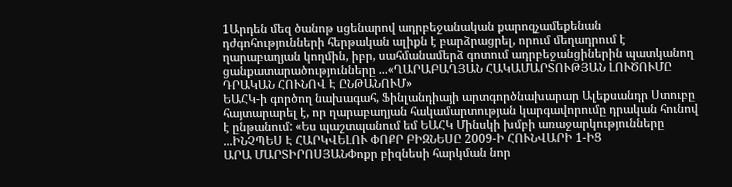1Արդեն մեզ ծանոթ սցենարով ադրբեջանական քարոզչամեքենան դժգոհությունների հերթական ալիքն է բարձրացրել, որում մեղադրում է ղարաբաղյան կողմին, իբր, սահմանամերձ գոտում ադրբեջանցիներին պատկանող ցանքատարածությունները ...«ՂԱՐԱԲԱՂՅԱՆ ՀԱԿԱՄԱՐՏՈՒԹՅԱՆ ԼՈՒԾՈՒՄԸ ԴՐԱԿԱՆ ՀՈՒՆՈՎ Է ԸՆԹԱՆՈՒՄ»
ԵԱՀԿ-ի գործող նախագահ, Ֆինլանդիայի արտգործնախարար Ալեքսանդր Ստուբը հայտարարել է, որ ղարաբաղյան հակամարտության կարգավորումը դրական հունով է ընթանում: «Ես պաշտպանում եմ ԵԱՀԿ Մինսկի խմբի առաջարկությունները ...ԻՆՉՊԵՍ Է ՀԱՐԿՎԵԼՈՒ ՓՈՔՐ ԲԻԶՆԵՍԸ 2009-Ի ՀՈՒՆՎԱՐԻ 1-ԻՑ
ԱՐԱ ՄԱՐՏԻՐՈՍՅԱՆՓոքր բիզնեսի հարկման նոր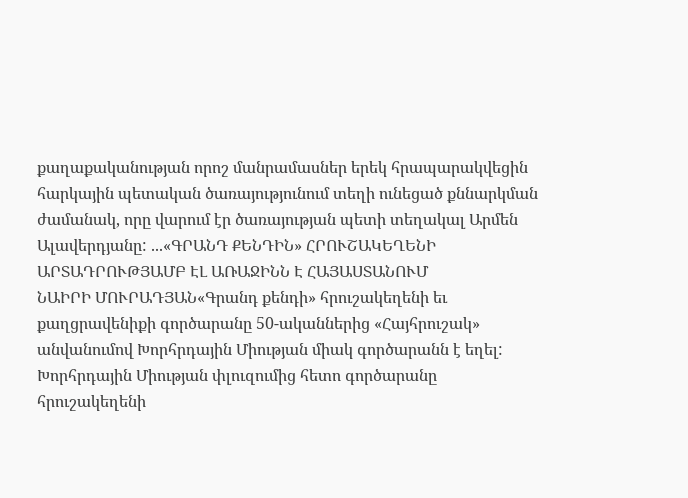քաղաքականության որոշ մանրամասներ երեկ հրապարակվեցին հարկային պետական ծառայությունում տեղի ունեցած քննարկման ժամանակ, որը վարում էր ծառայության պետի տեղակալ Արմեն Ալավերդյանը: ...«ԳՐԱՆԴ ՔԵՆԴԻՆ» ՀՐՈՒՇԱԿԵՂԵՆԻ ԱՐՏԱԴՐՈՒԹՅԱՄԲ ԷԼ ԱՌԱՋԻՆՆ Է ՀԱՅԱՍՏԱՆՈՒՄ
ՆԱԻՐԻ ՄՈՒՐԱԴՅԱՆ«Գրանդ քենդի» հրուշակեղենի եւ քաղցրավենիքի գործարանը 50-ականներից «Հայհրուշակ» անվանումով Խորհրդային Միության միակ գործարանն է եղել: Խորհրդային Միության փլուզումից հետո գործարանը հրուշակեղենի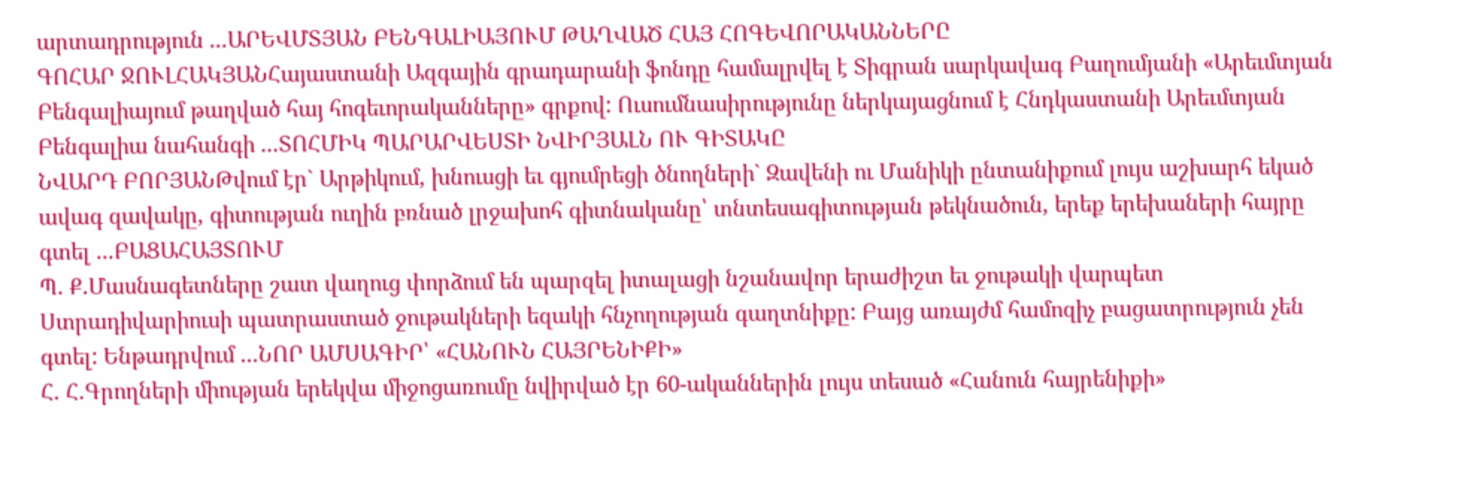արտադրություն ...ԱՐԵՎՄՏՅԱՆ ԲԵՆԳԱԼԻԱՅՈՒՄ ԹԱՂՎԱԾ ՀԱՅ ՀՈԳԵՎՈՐԱԿԱՆՆԵՐԸ
ԳՈՀԱՐ ՋՈՒԼՀԱԿՅԱՆՀայաստանի Ազգային գրադարանի ֆոնդը համալրվել է Տիգրան սարկավագ Բաղումյանի «Արեւմտյան Բենգալիայում թաղված հայ հոգեւորականները» գրքով: Ուսումնասիրությունը ներկայացնում է Հնդկաստանի Արեւմտյան Բենգալիա նահանգի ...ՏՈՀՄԻԿ ՊԱՐԱՐՎԵՍՏԻ ՆՎԻՐՅԱԼՆ ՈՒ ԳԻՏԱԿԸ
ՆՎԱՐԴ ԲՈՐՅԱՆԹվում էր` Արթիկում, խնուսցի եւ գյումրեցի ծնողների` Զավենի ու Մանիկի ընտանիքում լույս աշխարհ եկած ավագ զավակը, գիտության ուղին բռնած լրջախոհ գիտնականը՝ տնտեսագիտության թեկնածուն, երեք երեխաների հայրը գտել ...ԲԱՑԱՀԱՅՏՈՒՄ
Պ. Ք.Մասնագետները շատ վաղուց փորձում են պարզել իտալացի նշանավոր երաժիշտ եւ ջութակի վարպետ Ստրադիվարիուսի պատրաստած ջութակների եզակի հնչողության գաղտնիքը: Բայց առայժմ համոզիչ բացատրություն չեն գտել: Ենթադրվում ...ՆՈՐ ԱՄՍԱԳԻՐ՝ «ՀԱՆՈՒՆ ՀԱՅՐԵՆԻՔԻ»
Հ. Հ.Գրողների միության երեկվա միջոցառումը նվիրված էր 60-ականներին լույս տեսած «Հանուն հայրենիքի»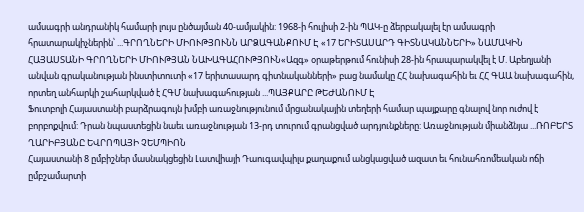ամսագրի անդրանիկ համարի լույս ընծայման 40-ամյակին: 1968-ի հուլիսի 2-ին ՊԱԿ-ը ձերբակալել էր ամսագրի հրատարակիչներին՝ ...ԳՐՈՂՆԵՐԻ ՄԻՈՒԹՅՈՒՆՆ ԱՐՁԱԳԱՆՔՈՒՄ Է «17 ԵՐԻՏԱՍԱՐԴ ԳԻՏՆԱԿԱՆՆԵՐԻ» ՆԱՄԱԿԻՆ
ՀԱՅԱՍՏԱՆԻ ԳՐՈՂՆԵՐԻ ՄԻՈՒԹՅԱՆ ՆԱԽԱԳԱՀՈՒԹՅՈՒՆ«Ազգ» օրաթերթում հունիսի 28-ին հրապարակվել է Մ. Աբեղյանի անվան գրականության ինստիտուտի «17 երիտասարդ գիտնականների» բաց նամակը ՀՀ նախագահին եւ ՀՀ ԳԱԱ նախագահին, որտեղ անհարկի շահարկված է ՀԳՄ նախագահության ...ՊԱՅՔԱՐԸ ԹԵԺԱՆՈՒՄ Է
Ֆուտբոլի Հայաստանի բարձրագույն խմբի առաջնությունում մրցանակային տեղերի համար պայքարը գնալով նոր ուժով է բորբոքվում: Դրան նպաստեցին նաեւ առաջնության 13-րդ տուրում գրանցված արդյունքները: Առաջնության միանձնյա ...ՌՈԲԵՐՏ ՂԱՐԻԲՅԱՆԸ ԵՎՐՈՊԱՅԻ ՉԵՄՊԻՈՆ
Հայաստանի 8 ըմբիշներ մասնակցեցին Լատվիայի Դաուգավպիլս քաղաքում անցկացված ազատ եւ հունահռոմեական ոճի ըմբշամարտի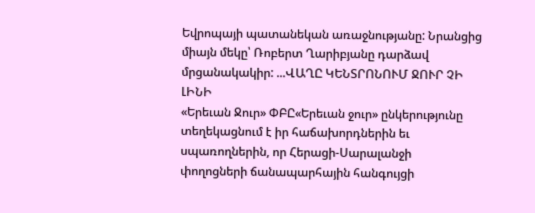Եվրոպայի պատանեկան առաջնությանը: Նրանցից միայն մեկը՝ Ռոբերտ Ղարիբյանը դարձավ մրցանակակիր: ...ՎԱՂԸ ԿԵՆՏՐՈՆՈՒՄ ՋՈՒՐ ՉԻ ԼԻՆԻ
«Երեւան Ջուր» ՓԲԸ«Երեւան ջուր» ընկերությունը տեղեկացնում է իր հաճախորդներին եւ սպառողներին, որ Հերացի-Սարալանջի փողոցների ճանապարհային հանգույցի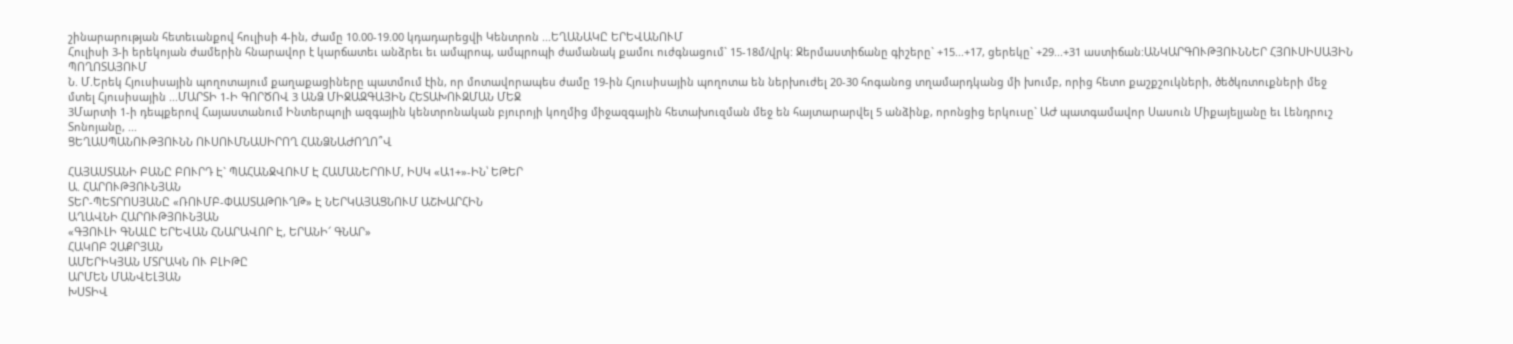շինարարության հետեւանքով հուլիսի 4-ին, Ժամը 10.00-19.00 կդադարեցվի Կենտրոն ...ԵՂԱՆԱԿԸ ԵՐԵՎԱՆՈՒՄ
Հուլիսի 3-ի երեկոյան ժամերին հնարավոր է կարճատեւ անձրեւ եւ ամպրոպ, ամպրոպի ժամանակ քամու ուժգնացում` 15-18մ/վրկ: Ջերմաստիճանը գիշերը` +15...+17, ցերեկը` +29...+31 աստիճան:ԱՆԿԱՐԳՈՒԹՅՈՒՆՆԵՐ ՀՅՈՒՍԻՍԱՅԻՆ ՊՈՂՈՏԱՅՈՒՄ
Ն. Մ.Երեկ Հյուսիսային պողոտայում քաղաքացիները պատմում էին, որ մոտավորապես ժամը 19-ին Հյուսիսային պողոտա են ներխուժել 20-30 հոգանոց տղամարդկանց մի խումբ, որից հետո քաշքշուկների, ծեծկռտուքների մեջ մտել Հյուսիսային ...ՄԱՐՏԻ 1-Ի ԳՈՐԾՈՎ 3 ԱՆՁ ՄԻՋԱԶԳԱՅԻՆ ՀԵՏԱԽՈՒԶՄԱՆ ՄԵՋ
3Մարտի 1-ի դեպքերով Հայաստանում Ինտերպոլի ազգային կենտրոնական բյուրոյի կողմից միջազգային հետախուզման մեջ են հայտարարվել 5 անձինք, որոնցից երկուսը` ԱԺ պատգամավոր Սասուն Միքայելյանը եւ Լենդրուշ Տոնոյանը, ...
ՑԵՂԱՍՊԱՆՈՒԹՅՈՒՆՆ ՈՒՍՈՒՄՆԱՍԻՐՈՂ ՀԱՆՁՆԱԺՈՂՈ՞Վ

ՀԱՅԱՍՏԱՆԻ ԲԱՆԸ ԲՈՒՐԴ Է` ՊԱՀԱՆՋՎՈՒՄ Է ՀԱՄԱՆԵՐՈՒՄ, ԻՍԿ «Ա1+»-ԻՆ՝ ԵԹԵՐ
Ա. ՀԱՐՈՒԹՅՈՒՆՅԱՆ
ՏԵՐ-ՊԵՏՐՈՍՅԱՆԸ «ՌՈՒՄԲ-ՓԱՍՏԱԹՈՒՂԹ» Է ՆԵՐԿԱՅԱՑՆՈՒՄ ԱՇԽԱՐՀԻՆ
ԱՂԱՎՆԻ ՀԱՐՈՒԹՅՈՒՆՅԱՆ
«ԳՅՈՒԼԻ ԳՆԱԼԸ ԵՐԵՎԱՆ ՀՆԱՐԱՎՈՐ Է, ԵՐԱՆԻ՜ ԳՆԱՐ»
ՀԱԿՈԲ ՉԱՔՐՅԱՆ
ԱՄԵՐԻԿՅԱՆ ՄՏՐԱԿՆ ՈՒ ԲԼԻԹԸ
ԱՐՄԵՆ ՄԱՆՎԵԼՅԱՆ
ԽՍՏԻՎ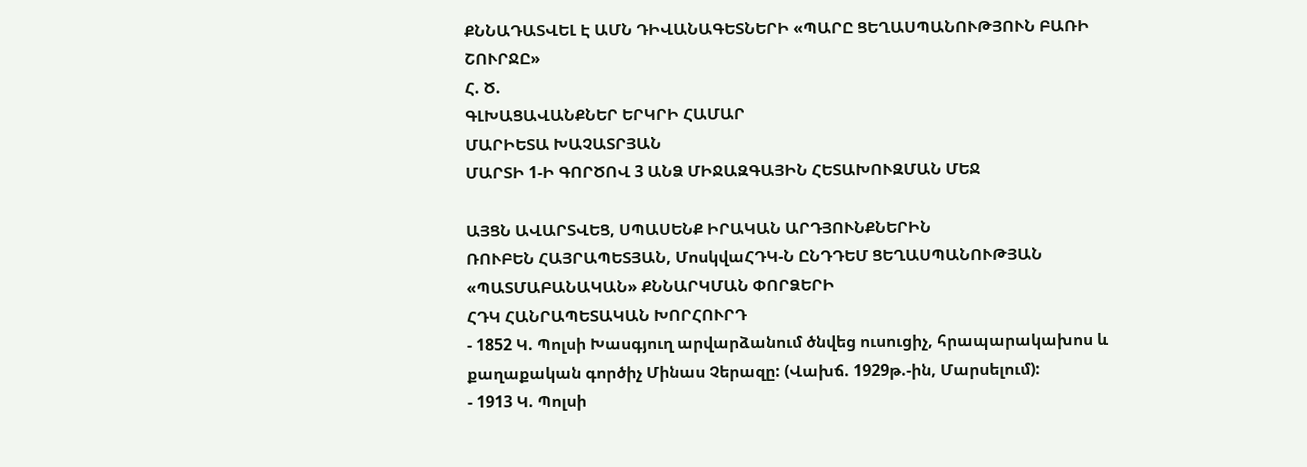ՔՆՆԱԴԱՏՎԵԼ Է ԱՄՆ ԴԻՎԱՆԱԳԵՏՆԵՐԻ «ՊԱՐԸ ՑԵՂԱՍՊԱՆՈՒԹՅՈՒՆ ԲԱՌԻ ՇՈՒՐՋԸ»
Հ. Ծ.
ԳԼԽԱՑԱՎԱՆՔՆԵՐ ԵՐԿՐԻ ՀԱՄԱՐ
ՄԱՐԻԵՏԱ ԽԱՉԱՏՐՅԱՆ
ՄԱՐՏԻ 1-Ի ԳՈՐԾՈՎ 3 ԱՆՁ ՄԻՋԱԶԳԱՅԻՆ ՀԵՏԱԽՈՒԶՄԱՆ ՄԵՋ

ԱՅՑՆ ԱՎԱՐՏՎԵՑ, ՍՊԱՍԵՆՔ ԻՐԱԿԱՆ ԱՐԴՅՈՒՆՔՆԵՐԻՆ
ՌՈՒԲԵՆ ՀԱՅՐԱՊԵՏՅԱՆ, ՄոսկվաՀԴԿ-Ն ԸՆԴԴԵՄ ՑԵՂԱՍՊԱՆՈՒԹՅԱՆ «ՊԱՏՄԱԲԱՆԱԿԱՆ» ՔՆՆԱՐԿՄԱՆ ՓՈՐՁԵՐԻ
ՀԴԿ ՀԱՆՐԱՊԵՏԱԿԱՆ ԽՈՐՀՈՒՐԴ
- 1852 Կ. Պոլսի Խասգյուղ արվարձանում ծնվեց ուսուցիչ, հրապարակախոս և քաղաքական գործիչ Մինաս Չերազը: (Վախճ. 1929թ.-ին, Մարսելում):
- 1913 Կ. Պոլսի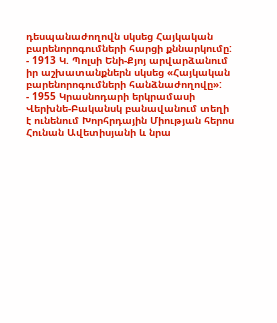դեսպանաժողովն սկսեց Հայկական բարենորոգումների հարցի քննարկումը:
- 1913 Կ. Պոլսի Ենի-Քյոյ արվարձանում իր աշխատանքներն սկսեց «Հայկական բարենորոգումների հանձնաժողովը»:
- 1955 Կրասնոդարի երկրամասի Վերխնե-Բականսկ բանավանում տեղի է ունենում Խորհրդային Միության հերոս Հունան Ավետիսյանի և նրա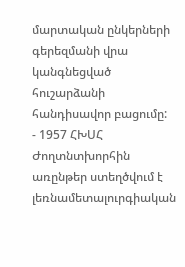մարտական ընկերների գերեզմանի վրա կանգնեցված հուշարձանի հանդիսավոր բացումը:
- 1957 ՀԽՍՀ Ժողտնտխորհին առընթեր ստեղծվում է լեռնամետալուրգիական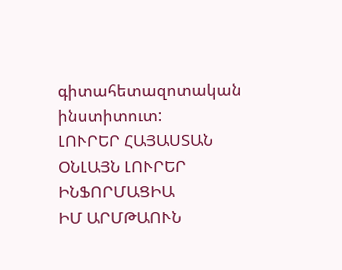գիտահետազոտական ինստիտուտ:
ԼՈՒՐԵՐ ՀԱՅԱՍՏԱՆ
ՕՆԼԱՅՆ ԼՈՒՐԵՐ
ԻՆՖՈՐՄԱՑԻԱ
ԻՄ ԱՐՄԹԱՈՒՆ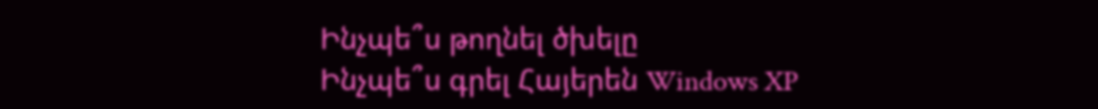Ինչպե՞ս թողնել ծխելը
Ինչպե՞ս գրել Հայերեն Windows XP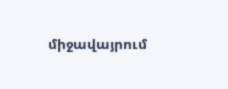միջավայրում